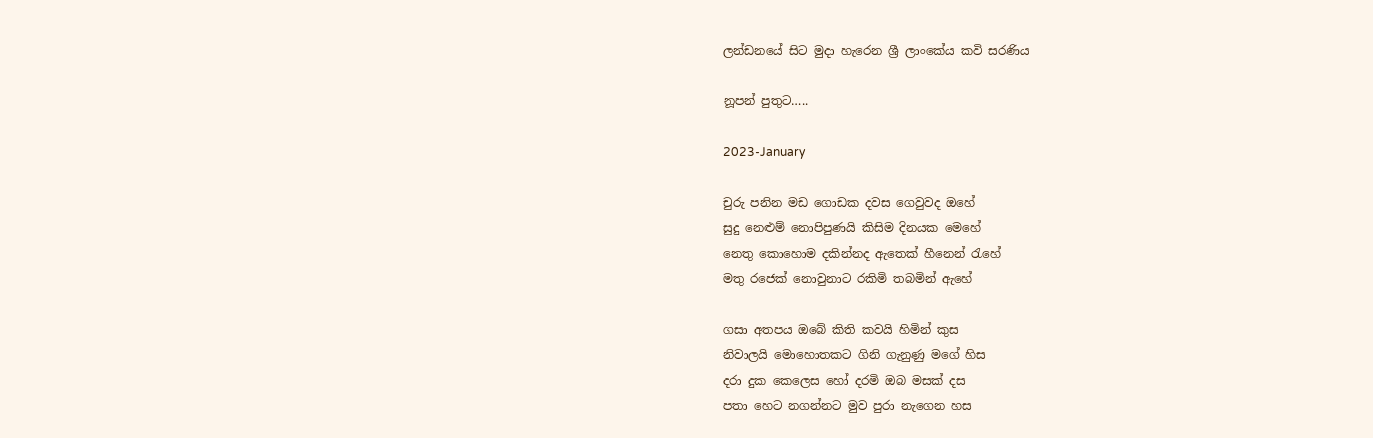ලන්ඩනයේ සිට මුදා හැරෙන ශ්‍රී ලාංකේය කවි සරණිය

නූපන් පුතුට…..

2023-January

චුරු පනින මඩ ගොඩක දවස ගෙවුවද ඔහේ
සුදු නෙළුම් නොපිපුණයි කිසිම දිනයක මෙහේ
නෙතු කොහොම දකින්නද ඇතෙක් හීනෙන් රැහේ
මතු රජෙක් නොවුනාට රකිමි තබමින් ඇහේ

ගසා අතපය ඔබේ කිති කවයි හිමින් කුස
නිවාලයි මොහොතකට ගිනි ගැනුණු මගේ හිස
දරා දුක කෙලෙස හෝ දරමි ඔබ මසක් දස
පතා හෙට නගන්නට මුව පුරා නැගෙන හස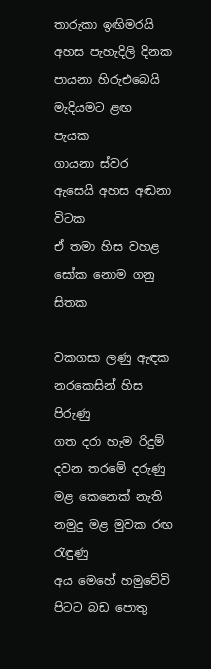තාරුකා ඉඟිමරයි අහස පැහැදිලි දිනක
පායනා හිරුඑබෙයි මැදියමට ළඟ පැයක
ගායනා ස්වර ඇසෙයි අහස අඬනා විටක
ඒ තමා හිස වහළ සෝක නොම ගනු සිතක

වකගසා ලණු ඇඳක නරකෙසින් හිස පිරුණු
ගත දරා හැම රිදුම් දවන තරමේ දරුණු
මළ කෙනෙක් නැති නමුදු මළ මුවක රඟ රැඳුණු
අය මෙහේ හමුවේවි පිටට බඩ පොතු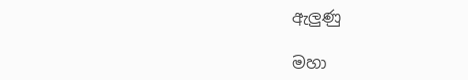ඇලුණු

මහා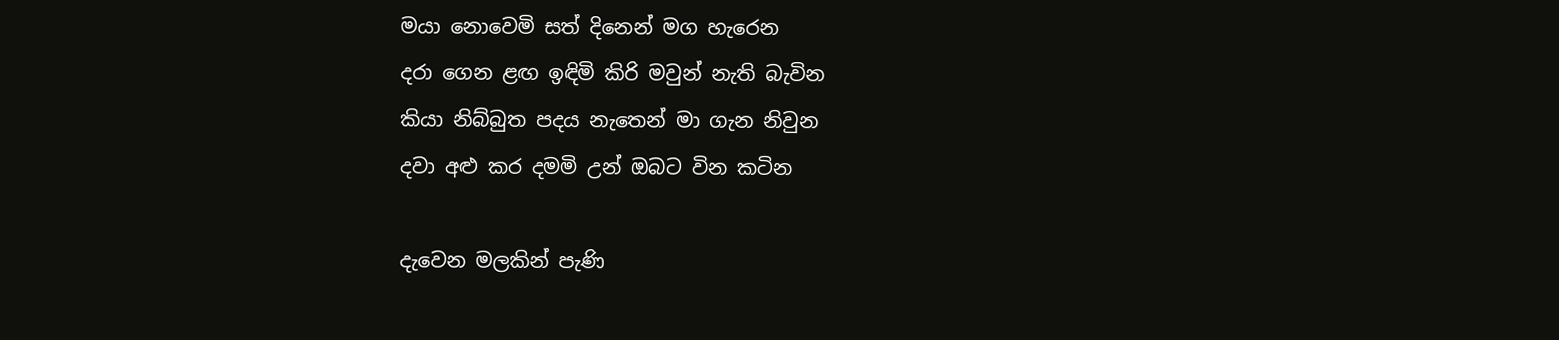මයා නොවෙමි සත් දිනෙන් මග හැරෙන
දරා ගෙන ළඟ ඉඳිමි කිරි මවුන් නැති බැවින
කියා නිබ්බුත පදය නැතෙන් මා ගැන නිවුන
දවා අළු කර දමමි උන් ඔබට වින කටින

දැවෙන මලකින් පැණි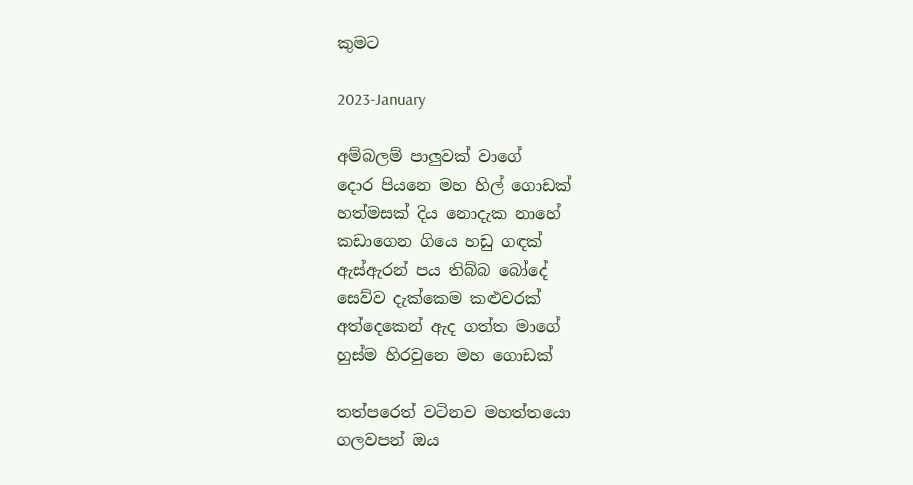කුමට

2023-January

අම්බලම් පාලුවක් වාගේ
දොර පියනෙ මහ හිල් ගොඩක්
හත්මසක් දිය නොදැක නාහේ
කඩාගෙන ගියෙ හඩු ගඳක්
ඇස්ඇරන් පය තිබ්බ බෝදේ
සෙව්ව දැක්කෙම කළුවරක්
අත්දෙකෙන් ඇද ගත්ත මාගේ
හුස්ම හිරවුනෙ මහ ගොඩක්

තත්පරෙත් වටිනව මහත්තයො
ගලවපන් ඔය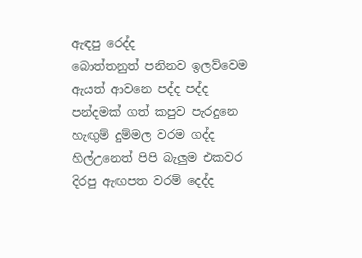ඇඳපු රෙද්ද
බොත්තනුත් පනිනව ඉලව්වෙම
ඇයත් ආවනෙ පද්ද පද්ද
පන්දමක් ගත් කපුව පැරදුනෙ
හැඟුම් දුම්මල වරම ගද්ද
හිල්උනෙත් පිපි බැලුම එකවර
දිරපු ඇඟපත වරම් දෙද්ද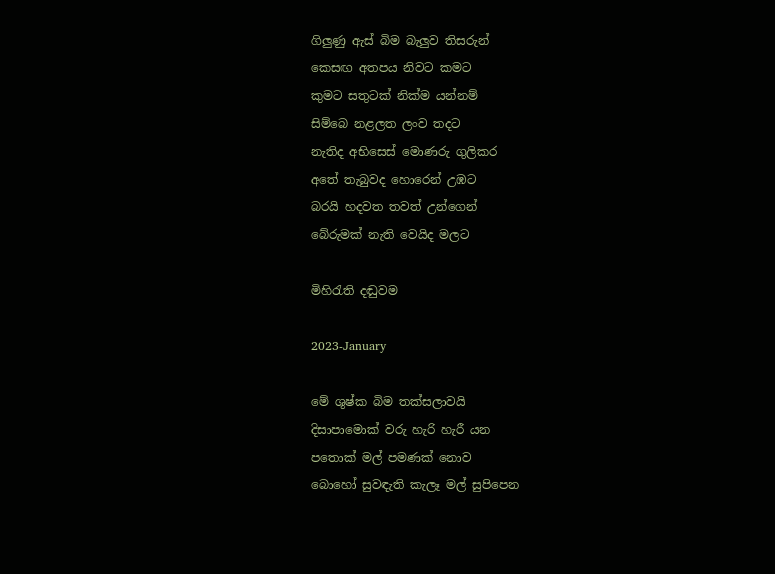ගිලුණු ඇස් බිම බැලුව තිසරුන්
කෙසඟ අතපය නිවට කමට
කුමට සතුටක් නික්ම යන්නම්
සිම්බෙ නළලත ලංව තදට
නැතිද අභිසෙස් මොණරු ගුලිකර
අතේ තැබුවද හොරෙන් උඹට
බරයි හදවත තවත් උන්ගෙන්
බේරුමක් නැති වෙයිද මලට

මිහිරැති දඬුවම

2023-January

මේ ශුෂ්ක බිම තක්සලාවයි
දිසාපාමොක් වරු හැරි හැරී යන
පතොක් මල් පමණක් නොව
බොහෝ සුවඳැති කැලෑ මල් සුපිපෙන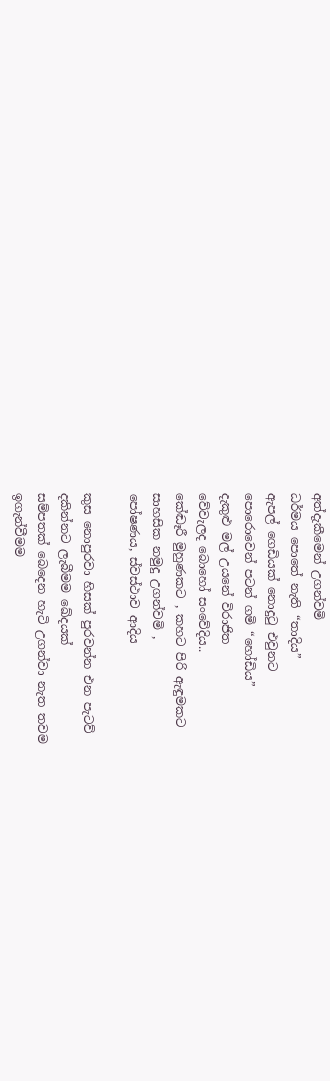අත්දැකීමෙන් උගන්වමි
ධර්මය පොතේ නැති “තාදිය”
ඇපල් ගෙඩියක් නොදුටු එවුනට
පොරොවෙන් පටන් ගමි “හෝඩිය”
දැකුළු මල් උයනේ විරාජිත
වේවැලද බොහෝ සංවේදිය..
කේඬෑරී මුහුණකට , කහට පිරි ඇඳුමකට
සාහසික නමුදු උගන්වමි ,
පෝෂණය, ස්වස්ථාව ආදිය

කුස නොපුරවා හිසක් පුරවන්න එන පැටව්
දකින්නට ලැබීමම ඛේදයක්
සම්පතක් බෙදෙන හැටි උගන්වා නැත තවම
ඉගැන්වීමම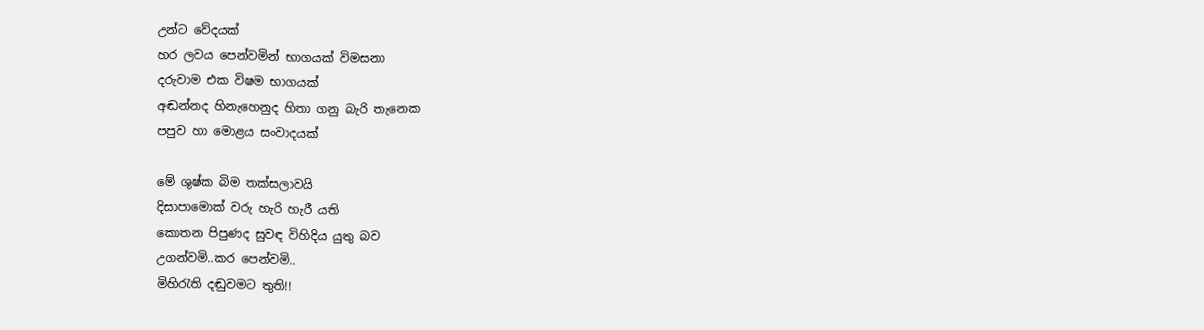උන්ට වේදයක්
හර ලවය පෙන්වමින් භාගයක් විමසනා
දරුවාම එක විෂම භාගයක්
අඬන්නද හිනැහෙනුද හිතා ගනු බැරි තැනෙක
පපුව හා මොළය සංවාදයක්

මේ ශුෂ්ක බිම තක්සලාවයි
දිසාපාමොක් වරු හැරි හැරී යති
කොතන පිපුණද සුවඳ විහිදිය යුතු බව
උගන්වමි..කර පෙන්වමි..
මිහිරැති දඬුවමට තුති!!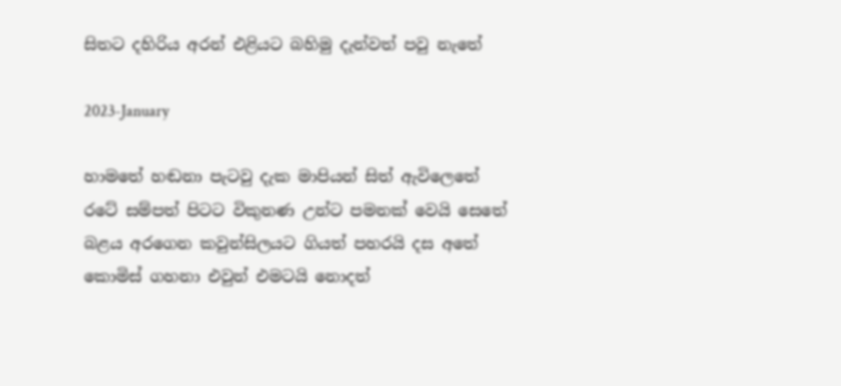සිතට දහිරිය අරන් එළියට බහිමු දැන්වත් පවු නැතේ

2023-January

හාමතේ හඬනා පැටවු දැක මාපියන් සිත් ඇවිලෙතේ
රටේ සම්පත් පිටට විකුනණ උන්ට පමනක් වෙයි සෙතේ
බළය අරගෙන කවුන්සිලයට ගියත් පහරයි දස අතේ
කොමිස් ගහනා එවුන් එමටයි නොදත්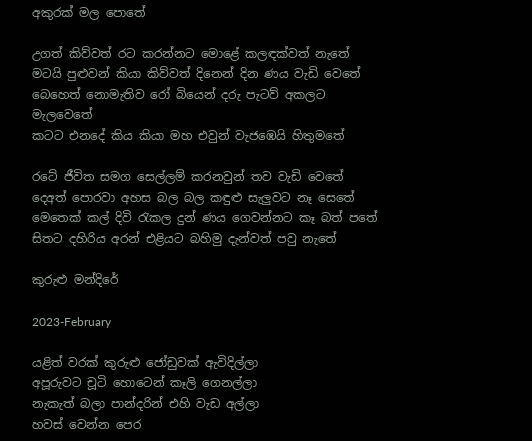අකුරක් මල පොතේ

උගත් කිව්වත් රට කරන්නට මොළේ කලඳක්වත් නැතේ
මටයි පුළුවන් කියා කිව්වත් දිනෙන් දින ණය වැඩි වෙතේ
බෙහෙත් නොමැතිව රෝ බියෙන් දරු පැටව් අකලට මැලවෙතේ
කටට එනදේ කිය කියා මහ එවුන් වැජඹෙයි හිතුමතේ

රටේ ජීවිත සමග සෙල්ලම් කරනවුන් තව වැඩි වෙතේ
දෙඅත් පොරවා අහස බල බල කඳුළු සැලුවට නෑ සෙතේ
මෙතෙක් කල් දිවි රැකල දුන් ණය ගෙවන්නට කෑ බත් පතේ
සිතට දහිරිය අරන් එළියට බහිමු දැන්වත් පවු නැතේ

කුරුළු මන්දිරේ

2023-February

යළිත් වරක් කුරුළු ජෝඩුවක් ඇවිදිල්ලා
අපූරුවට චූටි හොටෙන් කෑලි ගෙනල්ලා
නැකැත් බලා පාන්දරින් එහි වැඩ අල්ලා
හවස් වෙන්න පෙර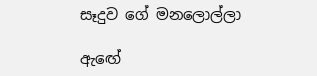සෑදුව ගේ මනලොල්ලා

ඇඟේ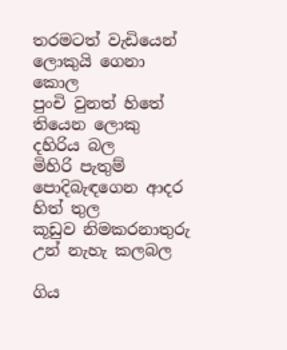තරමටත් වැඩියෙන් ලොකුයි ගෙනා කොල
පුංචි වුනත් හිතේ තියෙන ලොකු දහිරිය බල
මිහිරි පැතුම් පොදිබැඳගෙන ආදර හිත් තුල
කූඩුව නිමකරනාතුරු උන් නැහැ කලබල

ගිය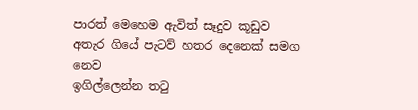පාරත් මෙහෙම ඇවිත් සෑදුව කූඩුව
අතැර ගියේ පැටව් හතර දෙනෙක් සමග නෙව
ඉගිල්ලෙන්න තටු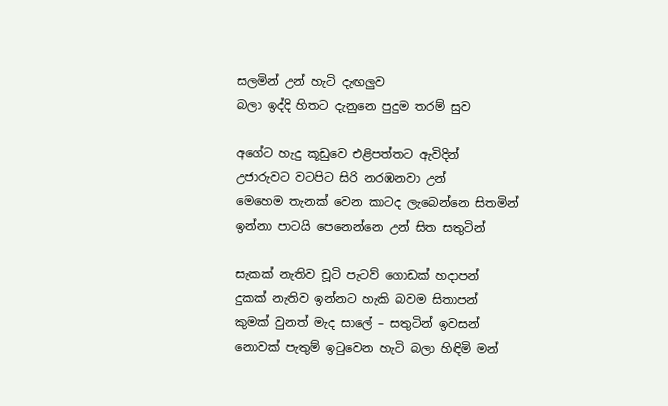සලමින් උන් හැටි දැඟලුව
බලා ඉද්දි හිතට දැනුනෙ පුදුම තරම් සුව

අගේට හැදු කූඩුවෙ එළිපත්තට ඇවිදින්
උජාරුවට වටපිට සිරි නරඹනවා උන්
මෙහෙම තැනක් වෙන කාටද ලැබෙන්නෙ සිතමින්
ඉන්නා පාටයි පෙනෙන්නෙ උන් සිත සතුටින්

සැකක් නැතිව චූටි පැටව් ගොඩක් හදාපන්
දුකක් නැතිව ඉන්නට හැකි බවම සිතාපන්
කුමක් වුනත් මැද සාලේ – සතුටින් ඉවසන්
නොවක් පැතුම් ඉටුවෙන හැටි බලා හිඳිමි මන්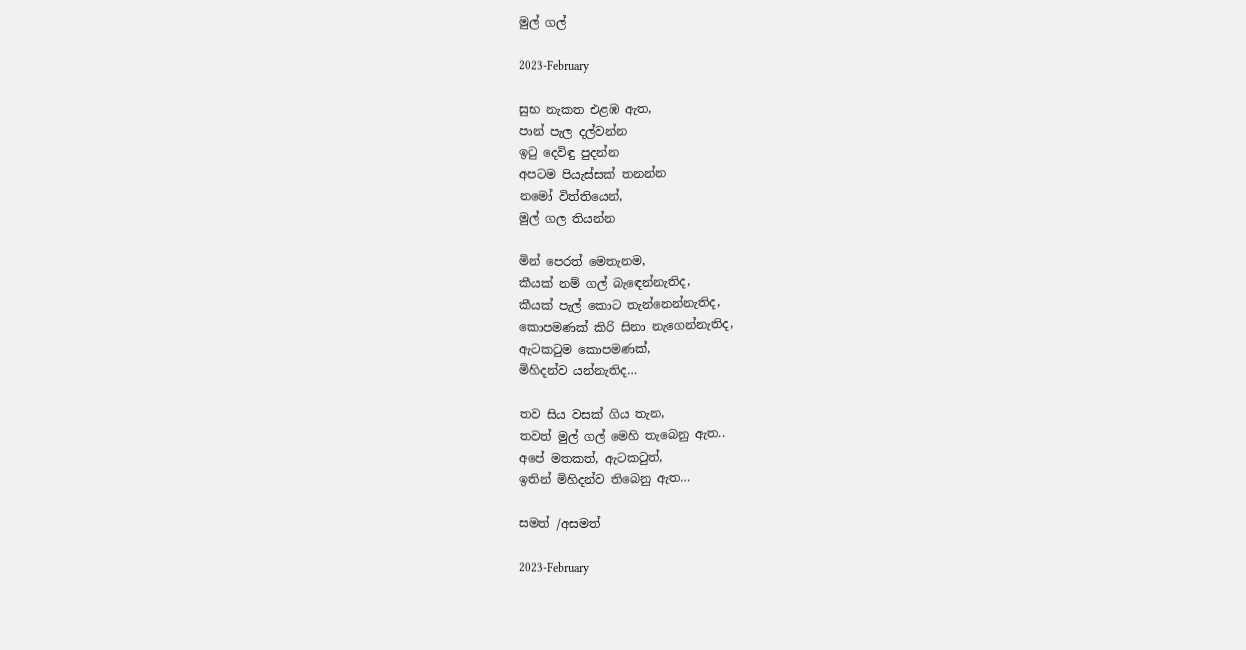මුල් ගල්

2023-February

සුභ නැකත එළඹ ඇත,
පාන් පැල දල්වන්න
ඉටු දෙවිඳු පුදන්න
අපටම පියැස්සක් තනන්න
නමෝ විත්තියෙන්,
මුල් ගල තියන්න

මින් පෙරත් මෙතැනම,
කීයක් නම් ගල් බැඳෙන්නැතිද,
කීයක් පැල් කොට තැන්නෙන්නැතිද,
කොපමණක් කිරි සිනා නැගෙන්නැතිද,
ඇටකටුම කොපමණක්,
මිහිදන්ව යන්නැතිද…

තව සිය වසක් ගිය තැන,
තවත් මුල් ගල් මෙහි තැබෙනු ඇත..
අපේ මතකත්, ඇටකටුත්,
ඉතින් මිහිදන්ව තිබෙනු ඇත…

සමත් /අසමත්

2023-February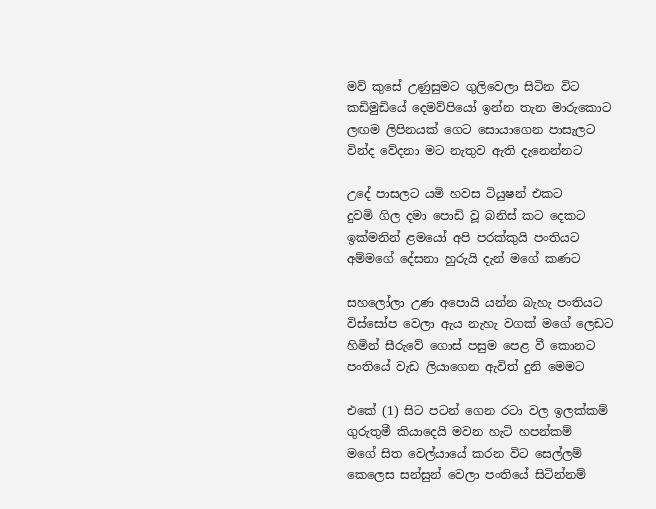මව් කුසේ උණුසුමට ගුලිවෙලා සිටින විට
කඩිමුඩියේ දෙමව්පියෝ ඉන්න තැන මාරුකොට
ලඟම ලිපිනයක් ගෙට සොයාගෙන පාසැලට
වින්ද වේදනා මට නැතුව ඇති දැනෙන්නට

උදේ පාසලට යමි හවස ටියුෂන් එකට
දුවමි ගිල දමා පොඩි වූ බනිස් කට දෙකට
ඉක්මනින් ළමයෝ අපි පරක්කුයි පංතියට
අම්මගේ දේසනා හුරුයි දැන් මගේ කණට

සහලෝලා උණ අපොයි යන්න බැහැ පංතියට
විස්සෝප වෙලා ඇය නැහැ වගක් මගේ ලෙඩට
හිමින් සීරුවේ ගොස් පසුම පෙළ වී කොනට
පංතියේ වැඩ ලියාගෙන ඇවිත් දුනි මෙමට

එකේ (1) සිට පටන් ගෙන රටා වල ඉලක්කම්
ගුරුතුමී කියාදෙයි මවන හැටි හපන්කම්
මගේ සිත වෙල්යායේ කරන විට සෙල්ලම්
කෙලෙස සන්සුන් වෙලා පංතියේ සිටින්නම්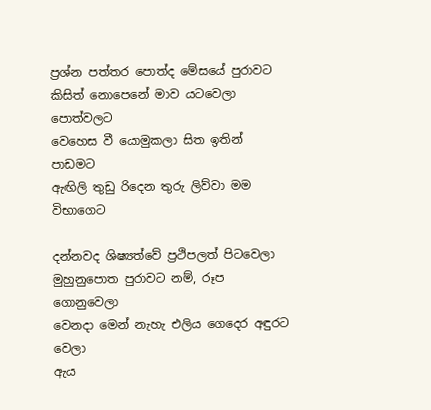ප්‍රශ්න පත්තර පොත්ද මේසයේ පුරාවට
කිසිත් නොපෙනේ මාව යටවෙලා පොත්වලට
වෙහෙස වී යොමුකලා සිත ඉතින් පාඩමට
ඇඟිලි තුඩු රිදෙන තුරු ලිව්වා මම විභාගෙට

දන්නවද ශිෂ්‍යත්වේ ප්‍රථිපලත් පිටවෙලා
මුහුනුපොත පුරාවට නම්, රූප ගොනුවෙලා
වෙනදා මෙන් නැහැ එලිය ගෙදෙර අඳුරට වෙලා
ඇය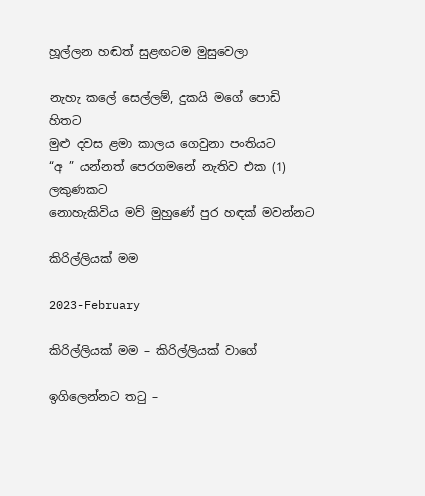හූල්ලන හඬත් සුළඟටම මුසුවෙලා

නැහැ කලේ සෙල්ලම්, දුකයි මගේ පොඩි හිතට
මුළු දවස ළමා කාලය ගෙවුනා පංතියට
“අ ” යන්නත් පෙරගමනේ නැතිව එක (1) ලකුණකට
නොහැකිවිය මව් මුහුණේ පුර හඳක් මවන්නට

කිරිල්ලියක් මම

2023-February

කිරිල්ලියක් මම – කිරිල්ලියක් වාගේ

ඉගිලෙන්නට තටු –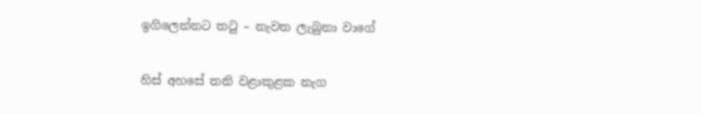ඉගිලෙන්නට තටු – නැවත ලැබුනා වාගේ

හිස් අහසේ තනි වළාකුළක නැග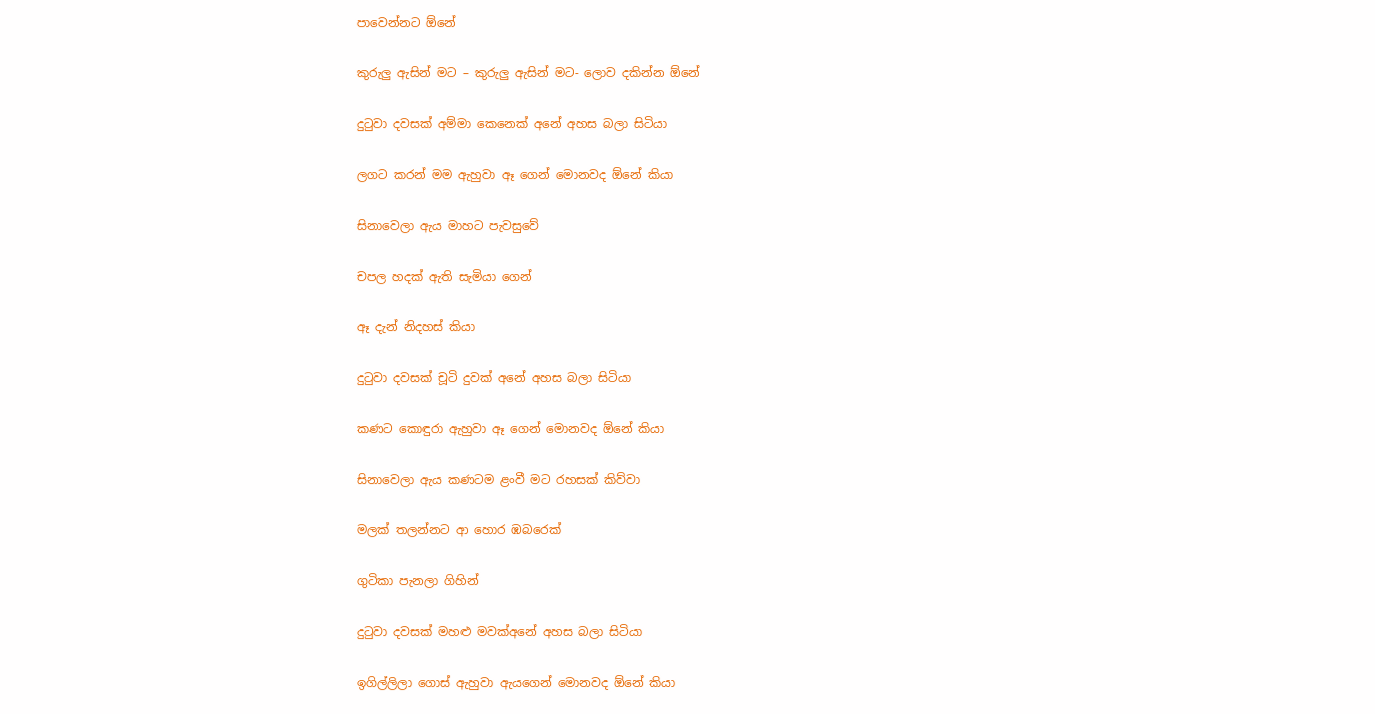පාවෙන්නට ඕනේ

කුරුලු ඇසින් මට – කුරුලු ඇසින් මට- ලොව දකින්න ඕනේ

දුටුවා දවසක් අම්මා කෙනෙක් අනේ අහස බලා සිටියා

ලගට කරන් මම ඇහුවා ඈ ගෙන් මොනවද ඕනේ කියා

සිනාවෙලා ඇය මාහට පැවසුවේ

චපල හදක් ඇති සැමියා ගෙන්

ඈ දැන් නිදහස් කියා

දුටුවා දවසක් චූටි දුවක් අනේ අහස බලා සිටියා

කණට කොඳුරා ඇහුවා ඈ ගෙන් මොනවද ඕනේ කියා

සිනාවෙලා ඇය කණටම ළංවී මට රහසක් කිව්වා

මලක් තලන්නට ආ හොර ඹබරෙක්

ගුටිකා පැනලා ගිහින්

දුටුවා දවසක් මහළු මවක්අනේ අහස බලා සිටියා

ඉගිල්ලිලා ගොස් ඇහුවා ඇයගෙන් මොනවද ඕනේ කියා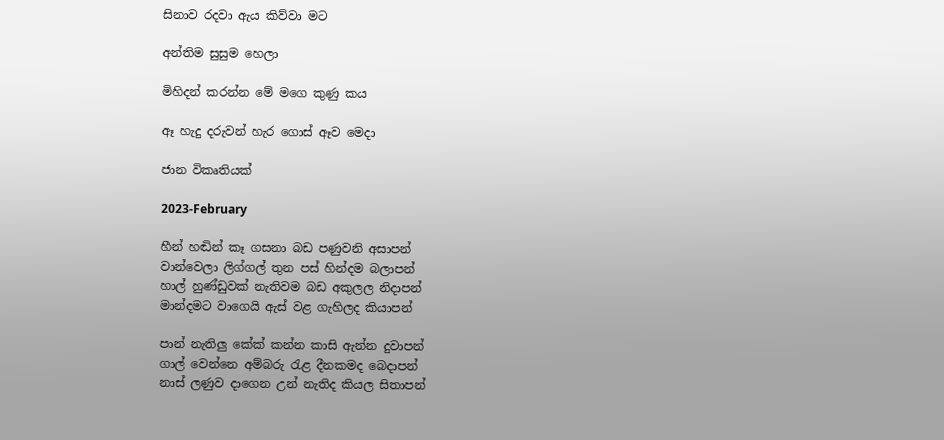සිනාව රදවා ඇය කිව්වා මට

අන්තිම සුසුම හෙලා

මිහිදන් කරන්න මේ මගෙ කුණු කය

ඈ හැදු දරුවන් හැර ගොස් ඈව මෙදා

ජාන විකෘතියක්

2023-February

හීන් හඬින් කෑ ගසනා බඩ පණුවනි අසාපන්
වාන්වෙලා ලිග්ගල් තුන පස් හින්දම බලාපන්
හාල් හුණ්ඩුවක් නැතිවම බඩ අකුලල නිදාපන්
මාන්දමට වාගෙයි ඇස් වළ ගැහිලද කියාපන්

පාන් නැතිලු කේක් කන්න කාසි ඇන්න දුවාපන්
ගාල් වෙන්නෙ අම්බරු රැළ දීනකමද බෙදාපන්
නාස් ලණුව දාගෙන උන් නැතිද කියල සිතාපන්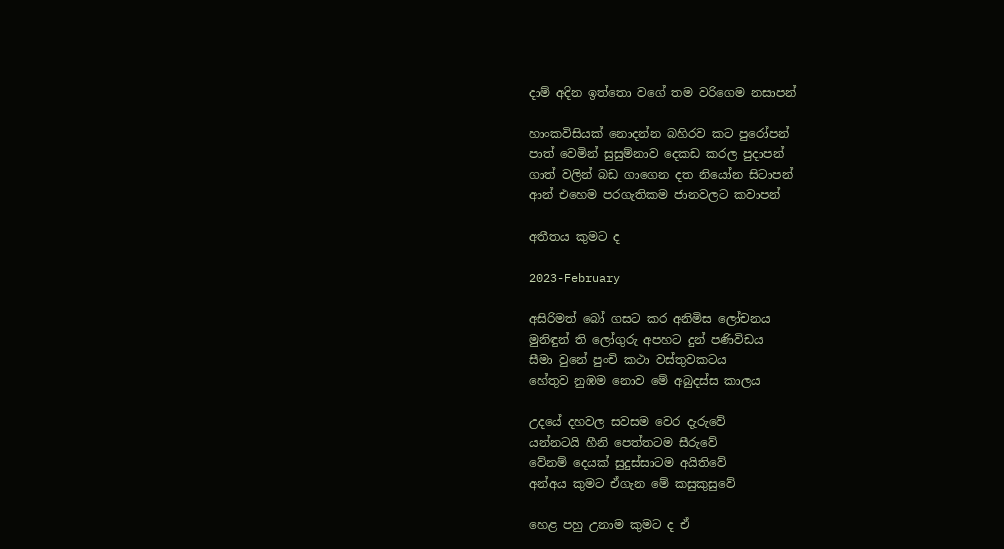දාම් අදින ඉත්තො වගේ තම වරිගෙම නසාපන්

හාංකවිසියක් නොදන්න බහිරව කට පුරෝපන්
පාත් වෙමින් සුසුම්නාව දෙකඩ කරල පුදාපන්
ගාත් වලින් බඩ ගාගෙන දත නියෝන සිටාපන්
ආන් එහෙම පරගැතිකම ජානවලට කවාපන්

අතීතය කුමට ද

2023-February

අසිරිමත් බෝ ගසට කර අනිමිස ලෝචනය
මුනිඳුන් ති ලෝගුරු අපහට දුන් පණිවිඩය
සීමා වුනේ පුංචි කථා වස්තුවකටය
හේතුව නුඹම නොව මේ අබුදස්ස කාලය

උදයේ දහවල සවසම වෙර දැරුවේ
යන්නටයි හීනි පෙත්තටම සීරුවේ
වේනම් දෙයක්‍ සුදුස්සාටම අයිතිවේ
අන්අය කුමට ඒගැන මේ කසුකුසුවේ

හෙළ පහු උනාම කුමට ද ඒ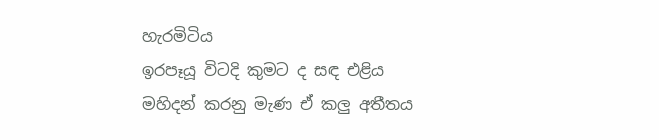හැරමිටිය
ඉරපෑයූ විටදි කුමට ද සඳ එළිය
මහිදන් කරනු මැණ ඒ කලු අතීතය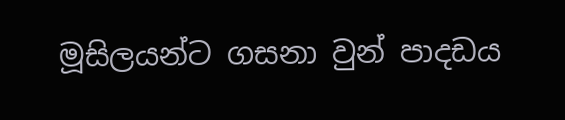මූසිලයන්ට ගසනා වුන් පාදඩය